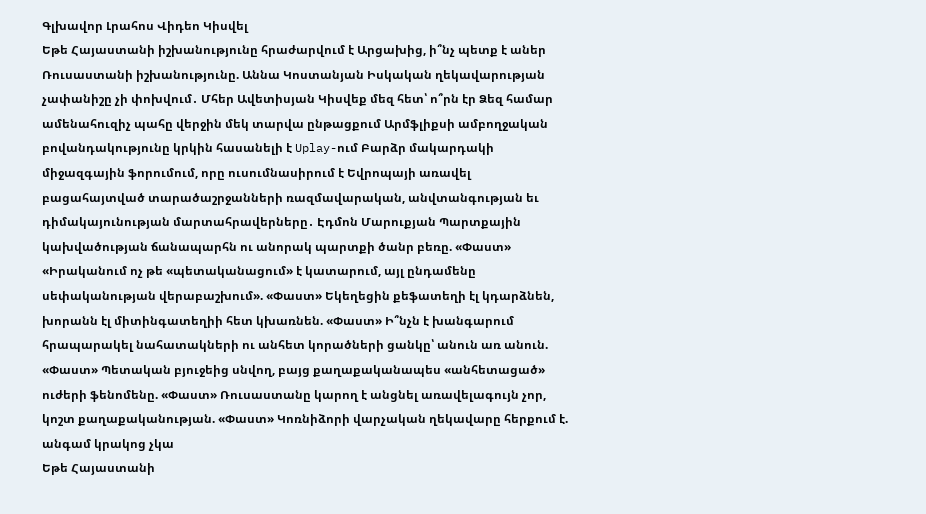Գլխավոր Լրահոս Վիդեո Կիսվել
Եթե Հայաստանի իշխանությունը հրաժարվում է Արցախից, ի՞նչ պետք է աներ Ռուսաստանի իշխանությունը. Աննա Կոստանյան Իսկական ղեկավարության չափանիշը չի փոխվում․ Մհեր Ավետիսյան Կիսվեք մեզ հետ՝ ո՞րն էր Ձեզ համար ամենահուզիչ պահը վերջին մեկ տարվա ընթացքում Արմֆլիքսի ամբողջական բովանդակությունը կրկին հասանելի է Uplay-ում Բարձր մակարդակի միջազգային ֆորումում, որը ուսումնասիրում է Եվրոպայի առավել բացահայտված տարածաշրջանների ռազմավարական, անվտանգության եւ դիմակայունության մարտահրավերները․ Էդմոն Մարուքյան Պարտքային կախվածության ճանապարհն ու անորակ պարտքի ծանր բեռը. «Փաստ» «Իրականում ոչ թե «պետականացում» է կատարում, այլ ընդամենը սեփականության վերաբաշխում». «Փաստ» Եկեղեցին քեֆատեղի էլ կդարձնեն, խորանն էլ միտինգատեղիի հետ կխառնեն. «Փաստ» Ի՞նչն է խանգարում հրապարակել նահատակների ու անհետ կորածների ցանկը՝ անուն առ անուն. «Փաստ» Պետական բյուջեից սնվող, բայց քաղաքականապես «անհետացած» ուժերի ֆենոմենը. «Փաստ» Ռուսաստանը կարող է անցնել առավելագույն չոր, կոշտ քաղաքականության. «Փաստ» Կոռնիձորի վարչական ղեկավարը հերքում է. անգամ կրակոց չկա
Եթե Հայաստանի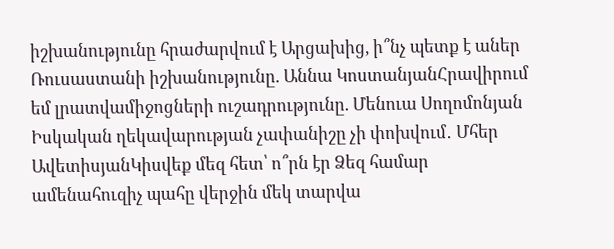իշխանությունը հրաժարվում է Արցախից, ի՞նչ պետք է աներ Ռուսաստանի իշխանությունը. Աննա ԿոստանյանՀրավիրում եմ լրատվամիջոցների ուշադրությունը. Մենուա Սողոմոնյան Իսկական ղեկավարության չափանիշը չի փոխվում․ Մհեր ԱվետիսյանԿիսվեք մեզ հետ՝ ո՞րն էր Ձեզ համար ամենահուզիչ պահը վերջին մեկ տարվա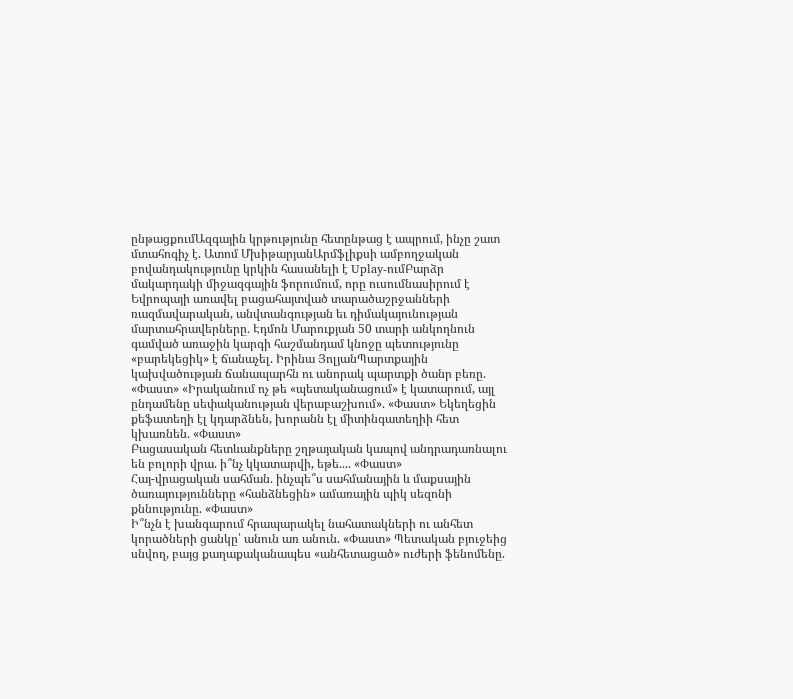ընթացքումԱզգային կրթությունը հետընթաց է ապրում, ինչը շատ մտահոգիչ է. Ատոմ ՄխիթարյանԱրմֆլիքսի ամբողջական բովանդակությունը կրկին հասանելի է Uplay-ումԲարձր մակարդակի միջազգային ֆորումում, որը ուսումնասիրում է Եվրոպայի առավել բացահայտված տարածաշրջանների ռազմավարական, անվտանգության եւ դիմակայունության մարտահրավերները․ Էդմոն Մարուքյան 50 տարի անկողնուն գամված առաջին կարգի հաշմանդամ կնոջը պետությունը «բարեկեցիկ» է ճանաչել. Իրինա ՅոլյանՊարտքային կախվածության ճանապարհն ու անորակ պարտքի ծանր բեռը. «Փաստ» «Իրականում ոչ թե «պետականացում» է կատարում, այլ ընդամենը սեփականության վերաբաշխում». «Փաստ» Եկեղեցին քեֆատեղի էլ կդարձնեն, խորանն էլ միտինգատեղիի հետ կխառնեն. «Փաստ»
Բացասական հետևանքները շղթայական կապով անդրադառնալու են բոլորի վրա. ի՞նչ կկատարվի, եթե.... «Փաստ»
Հայ-վրացական սահման. ինչպե՞ս սահմանային և մաքսային ծառայությունները «հանձնեցին» ամառային պիկ սեզոնի քննությունը. «Փաստ»
Ի՞նչն է խանգարում հրապարակել նահատակների ու անհետ կորածների ցանկը՝ անուն առ անուն. «Փաստ» Պետական բյուջեից սնվող, բայց քաղաքականապես «անհետացած» ուժերի ֆենոմենը.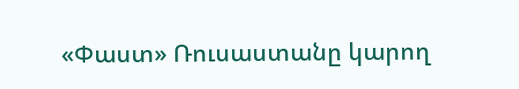«Փաստ» Ռուսաստանը կարող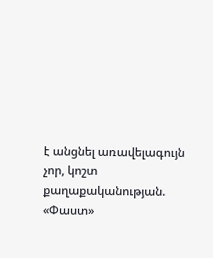է անցնել առավելագույն չոր, կոշտ քաղաքականության. «Փաստ»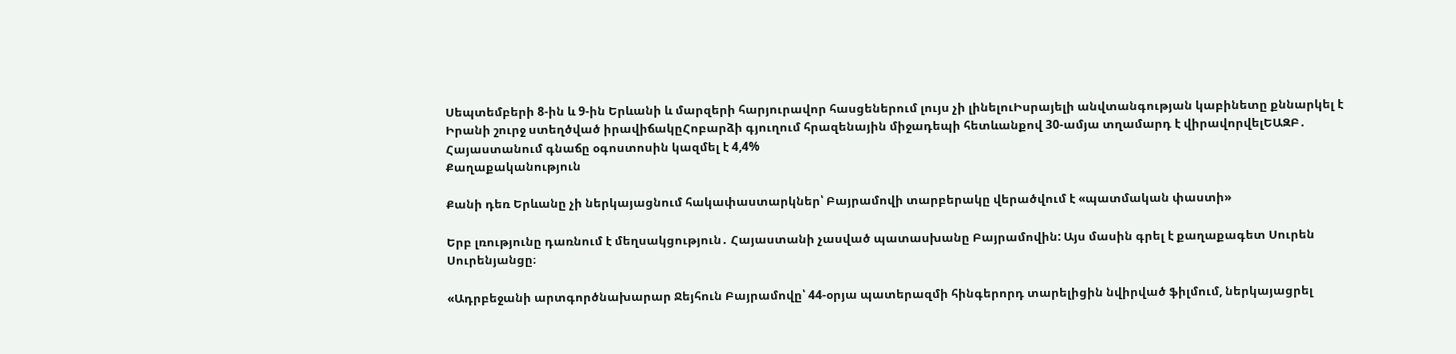Սեպտեմբերի 8-ին և 9-ին Երևանի և մարզերի հարյուրավոր հասցեներում լույս չի լինելուԻսրայելի անվտանգության կաբինետը քննարկել է Իրանի շուրջ ստեղծված իրավիճակըՀոբարձի գյուղում հրազենային միջադեպի հետևանքով 30-ամյա տղամարդ է վիրավորվելԵԱԶԲ․ Հայաստանում գնաճը օգոստոսին կազմել է 4,4%
Քաղաքականություն

Քանի դեռ Երևանը չի ներկայացնում հակափաստարկներ՝ Բայրամովի տարբերակը վերածվում է «պատմական փաստի»

Երբ լռությունը դառնում է մեղսակցություն․ Հայաստանի չասված պատասխանը Բայրամովին: Այս մասին գրել է քաղաքագետ Սուրեն Սուրենյանցը։

«Ադրբեջանի արտգործնախարար Ջեյհուն Բայրամովը՝ 44-օրյա պատերազմի հինգերորդ տարելիցին նվիրված ֆիլմում, ներկայացրել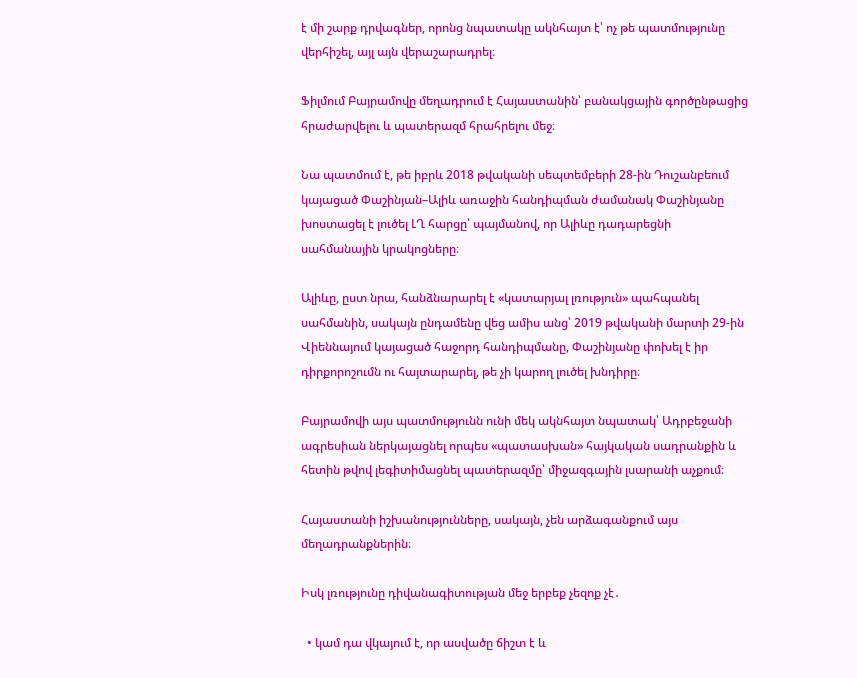է մի շարք դրվագներ, որոնց նպատակը ակնհայտ է՝ ոչ թե պատմությունը վերհիշել, այլ այն վերաշարադրել։

Ֆիլմում Բայրամովը մեղադրում է Հայաստանին՝ բանակցային գործընթացից հրաժարվելու և պատերազմ հրահրելու մեջ։

Նա պատմում է, թե իբրև 2018 թվականի սեպտեմբերի 28-ին Դուշանբեում կայացած Փաշինյան–Ալիև առաջին հանդիպման ժամանակ Փաշինյանը խոստացել է լուծել ԼՂ հարցը՝ պայմանով, որ Ալիևը դադարեցնի սահմանային կրակոցները։

Ալիևը, ըստ նրա, հանձնարարել է «կատարյալ լռություն» պահպանել սահմանին, սակայն ընդամենը վեց ամիս անց՝ 2019 թվականի մարտի 29-ին Վիեննայում կայացած հաջորդ հանդիպմանը, Փաշինյանը փոխել է իր դիրքորոշումն ու հայտարարել, թե չի կարող լուծել խնդիրը։

Բայրամովի այս պատմությունն ունի մեկ ակնհայտ նպատակ՝ Ադրբեջանի ագրեսիան ներկայացնել որպես «պատասխան» հայկական սադրանքին և հետին թվով լեգիտիմացնել պատերազմը՝ միջազգային լսարանի աչքում։

Հայաստանի իշխանությունները, սակայն, չեն արձագանքում այս մեղադրանքներին։

Իսկ լռությունը դիվանագիտության մեջ երբեք չեզոք չէ․

  • կամ դա վկայում է, որ ասվածը ճիշտ է և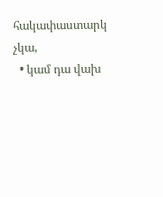հակափաստարկ չկա,
  • կամ դա վախ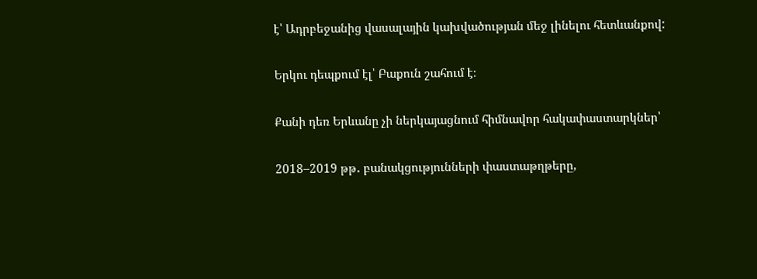է՝ Ադրբեջանից վասալային կախվածության մեջ լինելու հետևանքով:

Երկու դեպքում էլ՝ Բաքուն շահում է։

Քանի դեռ Երևանը չի ներկայացնում հիմնավոր հակափաստարկներ՝

2018–2019 թթ․ բանակցությունների փաստաթղթերը,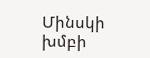Մինսկի խմբի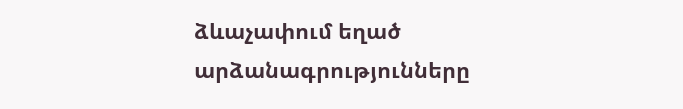ձևաչափում եղած արձանագրությունները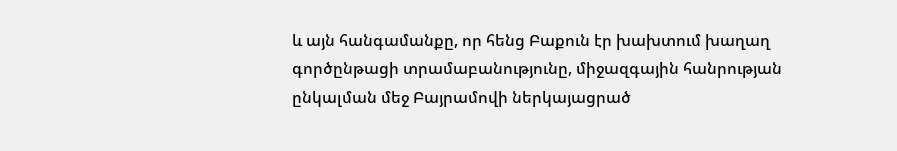և այն հանգամանքը, որ հենց Բաքուն էր խախտում խաղաղ գործընթացի տրամաբանությունը, միջազգային հանրության ընկալման մեջ Բայրամովի ներկայացրած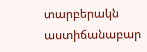տարբերակն աստիճանաբար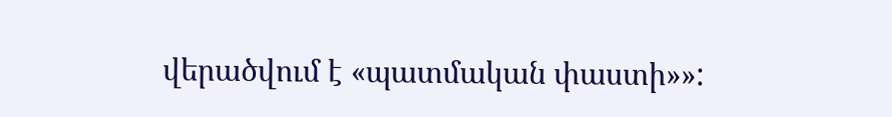վերածվում է «պատմական փաստի»»: